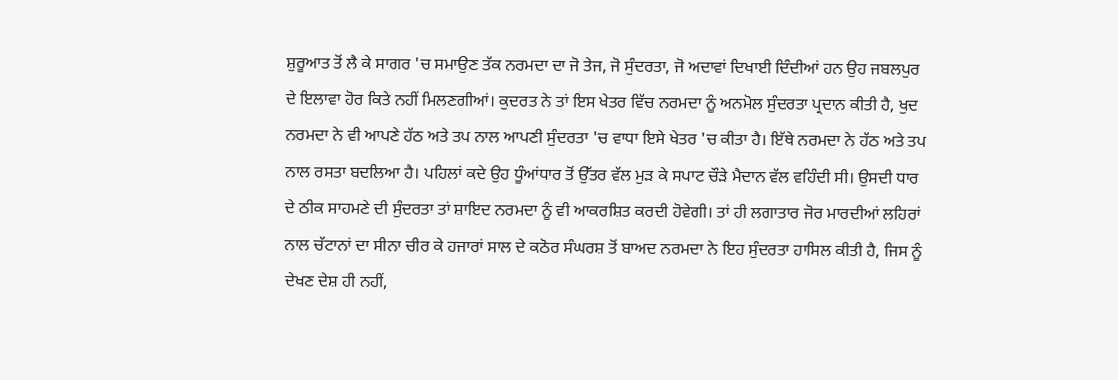ਸ਼ੁਰੂਆਤ ਤੋਂ ਲੈ ਕੇ ਸਾਗਰ 'ਚ ਸਮਾਉਣ ਤੱਕ ਨਰਮਦਾ ਦਾ ਜੋ ਤੇਜ, ਜੋ ਸੁੰਦਰਤਾ, ਜੋ ਅਦਾਵਾਂ ਦਿਖਾਈ ਦਿੰਦੀਆਂ ਹਨ ਉਹ ਜਬਲਪੁਰ ਦੇ ਇਲਾਵਾ ਹੋਰ ਕਿਤੇ ਨਹੀਂ ਮਿਲਣਗੀਆਂ। ਕੁਦਰਤ ਨੇ ਤਾਂ ਇਸ ਖੇਤਰ ਵਿੱਚ ਨਰਮਦਾ ਨੂੰ ਅਨਮੋਲ ਸੁੰਦਰਤਾ ਪ੍ਰਦਾਨ ਕੀਤੀ ਹੈ, ਖੁਦ ਨਰਮਦਾ ਨੇ ਵੀ ਆਪਣੇ ਹੱਠ ਅਤੇ ਤਪ ਨਾਲ ਆਪਣੀ ਸੁੰਦਰਤਾ 'ਚ ਵਾਧਾ ਇਸੇ ਖੇਤਰ 'ਚ ਕੀਤਾ ਹੈ। ਇੱਥੇ ਨਰਮਦਾ ਨੇ ਹੱਠ ਅਤੇ ਤਪ ਨਾਲ ਰਸਤਾ ਬਦਲਿਆ ਹੈ। ਪਹਿਲਾਂ ਕਦੇ ਉਹ ਧੂੰਆਂਧਾਰ ਤੋਂ ਉੱਤਰ ਵੱਲ ਮੁੜ ਕੇ ਸਪਾਟ ਚੌੜੇ ਮੈਦਾਨ ਵੱਲ ਵਹਿੰਦੀ ਸੀ। ਉਸਦੀ ਧਾਰ ਦੇ ਠੀਕ ਸਾਹਮਣੇ ਦੀ ਸੁੰਦਰਤਾ ਤਾਂ ਸ਼ਾਇਦ ਨਰਮਦਾ ਨੂੰ ਵੀ ਆਕਰਸ਼ਿਤ ਕਰਦੀ ਹੋਵੇਗੀ। ਤਾਂ ਹੀ ਲਗਾਤਾਰ ਜੋਰ ਮਾਰਦੀਆਂ ਲਹਿਰਾਂ ਨਾਲ ਚੱਟਾਨਾਂ ਦਾ ਸੀਨਾ ਚੀਰ ਕੇ ਹਜਾਰਾਂ ਸਾਲ ਦੇ ਕਠੋਰ ਸੰਘਰਸ਼ ਤੋਂ ਬਾਅਦ ਨਰਮਦਾ ਨੇ ਇਹ ਸੁੰਦਰਤਾ ਹਾਸਿਲ ਕੀਤੀ ਹੈ, ਜਿਸ ਨੂੰ ਦੇਖਣ ਦੇਸ਼ ਹੀ ਨਹੀਂ,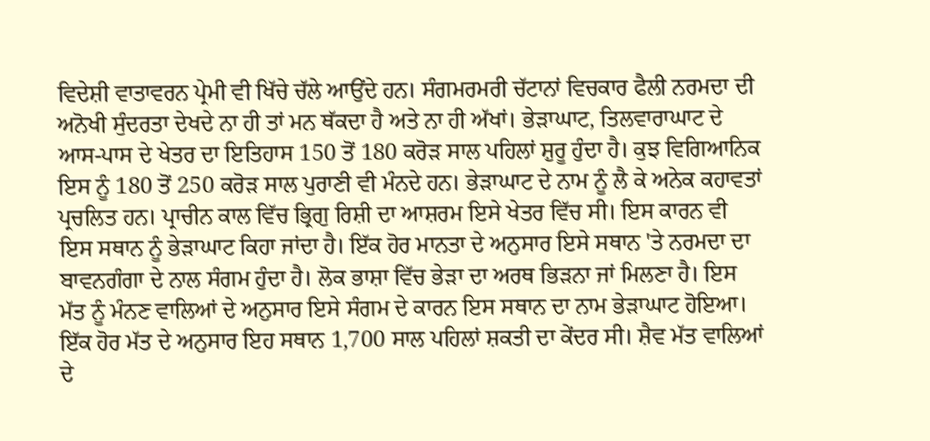ਵਿਦੇਸ਼ੀ ਵਾਤਾਵਰਨ ਪ੍ਰੇਮੀ ਵੀ ਖਿੱਚੇ ਚੱਲੇ ਆਉਂਦੇ ਹਨ। ਸੰਗਮਰਮਰੀ ਚੱਟਾਨਾਂ ਵਿਚਕਾਰ ਫੈਲੀ ਨਰਮਦਾ ਦੀ ਅਨੋਖੀ ਸੁੰਦਰਤਾ ਦੇਖਦੇ ਨਾ ਹੀ ਤਾਂ ਮਨ ਥੱਕਦਾ ਹੈ ਅਤੇ ਨਾ ਹੀ ਅੱਖਾਂ। ਭੇੜਾਘਾਟ, ਤਿਲਵਾਰਾਘਾਟ ਦੇ ਆਸ-ਪਾਸ ਦੇ ਖੇਤਰ ਦਾ ਇਤਿਹਾਸ 150 ਤੋਂ 180 ਕਰੋੜ ਸਾਲ ਪਹਿਲਾਂ ਸ਼ੁਰੂ ਹੁੰਦਾ ਹੈ। ਕੁਝ ਵਿਗਿਆਨਿਕ ਇਸ ਨੂੰ 180 ਤੋਂ 250 ਕਰੋੜ ਸਾਲ ਪੁਰਾਣੀ ਵੀ ਮੰਨਦੇ ਹਨ। ਭੇੜਾਘਾਟ ਦੇ ਨਾਮ ਨੂੰ ਲੈ ਕੇ ਅਨੇਕ ਕਹਾਵਤਾਂ ਪ੍ਰਚਲਿਤ ਹਨ। ਪ੍ਰਾਚੀਨ ਕਾਲ ਵਿੱਚ ਭ੍ਰਿਗੁ ਰਿਸ਼ੀ ਦਾ ਆਸ਼ਰਮ ਇਸੇ ਖੇਤਰ ਵਿੱਚ ਸੀ। ਇਸ ਕਾਰਨ ਵੀ ਇਸ ਸਥਾਨ ਨੂੰ ਭੇੜਾਘਾਟ ਕਿਹਾ ਜਾਂਦਾ ਹੈ। ਇੱਕ ਹੋਰ ਮਾਨਤਾ ਦੇ ਅਨੁਸਾਰ ਇਸੇ ਸਥਾਨ 'ਤੇ ਨਰਮਦਾ ਦਾ ਬਾਵਨਗੰਗਾ ਦੇ ਨਾਲ ਸੰਗਮ ਹੁੰਦਾ ਹੈ। ਲੋਕ ਭਾਸ਼ਾ ਵਿੱਚ ਭੇੜਾ ਦਾ ਅਰਥ ਭਿੜਨਾ ਜਾਂ ਮਿਲਣਾ ਹੈ। ਇਸ ਮੱਤ ਨੂੰ ਮੰਨਣ ਵਾਲਿਆਂ ਦੇ ਅਨੁਸਾਰ ਇਸੇ ਸੰਗਮ ਦੇ ਕਾਰਨ ਇਸ ਸਥਾਨ ਦਾ ਨਾਮ ਭੇੜਾਘਾਟ ਹੋਇਆ। ਇੱਕ ਹੋਰ ਮੱਤ ਦੇ ਅਨੁਸਾਰ ਇਹ ਸਥਾਨ 1,700 ਸਾਲ ਪਹਿਲਾਂ ਸ਼ਕਤੀ ਦਾ ਕੇਂਦਰ ਸੀ। ਸ਼ੈਵ ਮੱਤ ਵਾਲਿਆਂ ਦੇ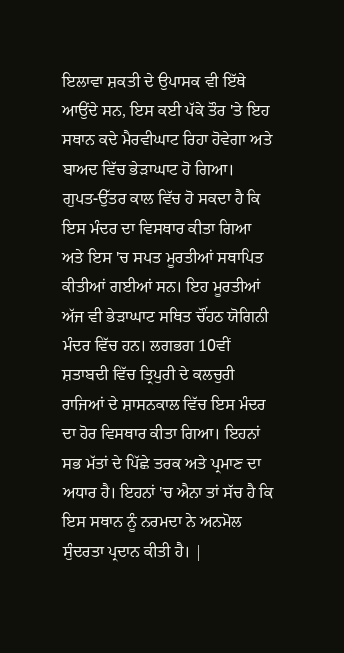ਇਲਾਵਾ ਸ਼ਕਤੀ ਦੇ ਉਪਾਸਕ ਵੀ ਇੱਥੇ ਆਉਂਦੇ ਸਨ, ਇਸ ਕਈ ਪੱਕੇ ਤੌਰ 'ਤੇ ਇਹ ਸਥਾਨ ਕਦੇ ਮੈਰਵੀਘਾਟ ਰਿਹਾ ਹੋਵੇਗਾ ਅਤੇ ਬਾਅਦ ਵਿੱਚ ਭੇੜਾਘਾਟ ਹੋ ਗਿਆ। ਗੁਪਤ-ਉੱਤਰ ਕਾਲ ਵਿੱਚ ਹੋ ਸਕਦਾ ਹੈ ਕਿ ਇਸ ਮੰਦਰ ਦਾ ਵਿਸਥਾਰ ਕੀਤਾ ਗਿਆ ਅਤੇ ਇਸ 'ਚ ਸਪਤ ਮੂਰਤੀਆਂ ਸਥਾਪਿਤ ਕੀਤੀਆਂ ਗਈਆਂ ਸਨ। ਇਹ ਮੂਰਤੀਆਂ ਅੱਜ ਵੀ ਭੇੜਾਘਾਟ ਸਥਿਤ ਚੌਂਹਠ ਯੋਗਿਨੀ ਮੰਦਰ ਵਿੱਚ ਹਨ। ਲਗਭਗ 10ਵੀਂ ਸ਼ਤਾਬਦੀ ਵਿੱਚ ਤ੍ਰਿਪੁਰੀ ਦੇ ਕਲਚੁਰੀ ਰਾਜਿਆਂ ਦੇ ਸ਼ਾਸਨਕਾਲ ਵਿੱਚ ਇਸ ਮੰਦਰ ਦਾ ਹੋਰ ਵਿਸਥਾਰ ਕੀਤਾ ਗਿਆ। ਇਹਨਾਂ ਸਭ ਮੱਤਾਂ ਦੇ ਪਿੱਛੇ ਤਰਕ ਅਤੇ ਪ੍ਰਮਾਣ ਦਾ ਅਧਾਰ ਹੈ। ਇਹਨਾਂ 'ਚ ਐਨਾ ਤਾਂ ਸੱਚ ਹੈ ਕਿ ਇਸ ਸਥਾਨ ਨੂੰ ਨਰਮਦਾ ਨੇ ਅਨਮੋਲ ਸੁੰਦਰਤਾ ਪ੍ਰਦਾਨ ਕੀਤੀ ਹੈ। |